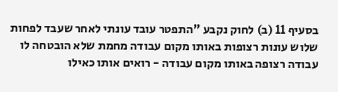בסעיף 11 (ב) לחוק נקבע "התפטר עובד עונתי לאחר שעבד לפחות שלוש עונות רצופות באותו מקום עבודה מחמת שלא הובטחה לו עבודה רצופה באותו מקום עבודה - רואים אותו כאילו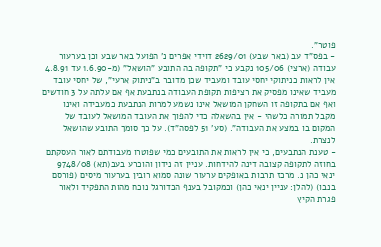פוטר".
- בפס"ד עב (באר שבע) 2629/01 דוידי אפרים נ' הפועל באר שבע וכן בערעור עבודה (ארצי) 105/06 נקבע כי "תקופה בה התובע "הושאל" (מ-1.6.90 עד 4.8.91 אין לראות כניתוקי יחסי עובד ומעביד שכן מדובר ב"ניתוק ארעי", של יחסי עובד מעביד שאינו מפסיק את רציפות תקופת העבודה בנתבעת אף אם עלתה על 3 חודשים ואף אם בתקופה זו השחקן המושאל אינו נשמע למרות הנתבעת כמעבידה ואינו מקבל תמורה כלשהי - אין בהשאלה כדי להפוך את העובד המושאל לעובד של המקום בו במצע את העבודה". (סע' 51 לפסה"ד). על כך סומך התובע שהושאל לנצרת.
- טענת הנתבעים, כי אין לראות את התובעים כמי שפוטרו מעבודתם לאור העסקתם בחוזה לתקופה קצובה דינה להידחות. עניין זה נידון והוכרע בעב(תא) 9748/08 ינאי כהן נ. מרכז תרבות באופקים ערעור שונה סמוא רובין בערעור מיסים (פורסם בנבו) (להלן: עניין ינאי כהן) וכמקובל בענף הכדורגל נוכח מהות התפקיד ולאור פגרת הקיץ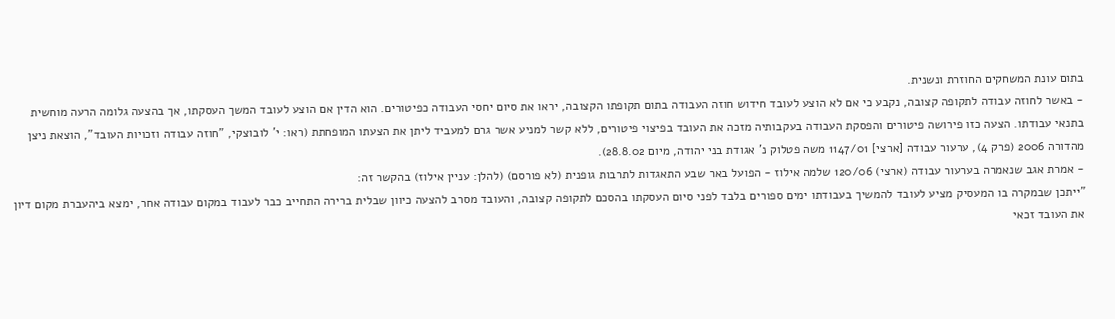בתום עונת המשחקים החוזרת ונשנית.
- באשר לחוזה עבודה לתקופה קצובה, נקבע כי אם לא הוצע לעובד חידוש חוזה העבודה בתום תקופתו הקצובה, יראו את סיום יחסי העבודה כפיטורים. הוא הדין אם הוצע לעובד המשך העסקתו, אך בהצעה גלומה הרעה מוחשית בתנאי עבודתו. הצעה כזו פירושה פיטורים והפסקת העבודה בעקבותיה מזכה את העובד בפיצוי פיטורים, ללא קשר למניע אשר גרם למעביד ליתן את הצעתו המופחתת (ראו: י' לובוצקי, "חוזה עבודה וזכויות העובד", הוצאת ניצן מהדורה 2006 (פרק 4), ערעור עבודה [ארצי] 1147/01 משה פטלוק נ' אגודת בני יהודה, מיום 28.8.02).
- אמרת אגב שנאמרה בערעור עבודה (ארצי) 120/06 שלמה אילוז - הפועל באר שבע התאגדות לתרבות גופנית (לא פורסם) (להלן: עניין אילוז) בהקשר זה:
"ייתכן שבמקרה בו המעסיק מציע לעובד להמשיך בעבודתו ימים ספורים בלבד לפני סיום העסקתו בהסכם לתקופה קצובה, והעובד מסרב להצעה כיוון שבלית ברירה התחייב כבר לעבוד במקום עבודה אחר, ימצא ביהעברת מקום דיון את העובד זכאי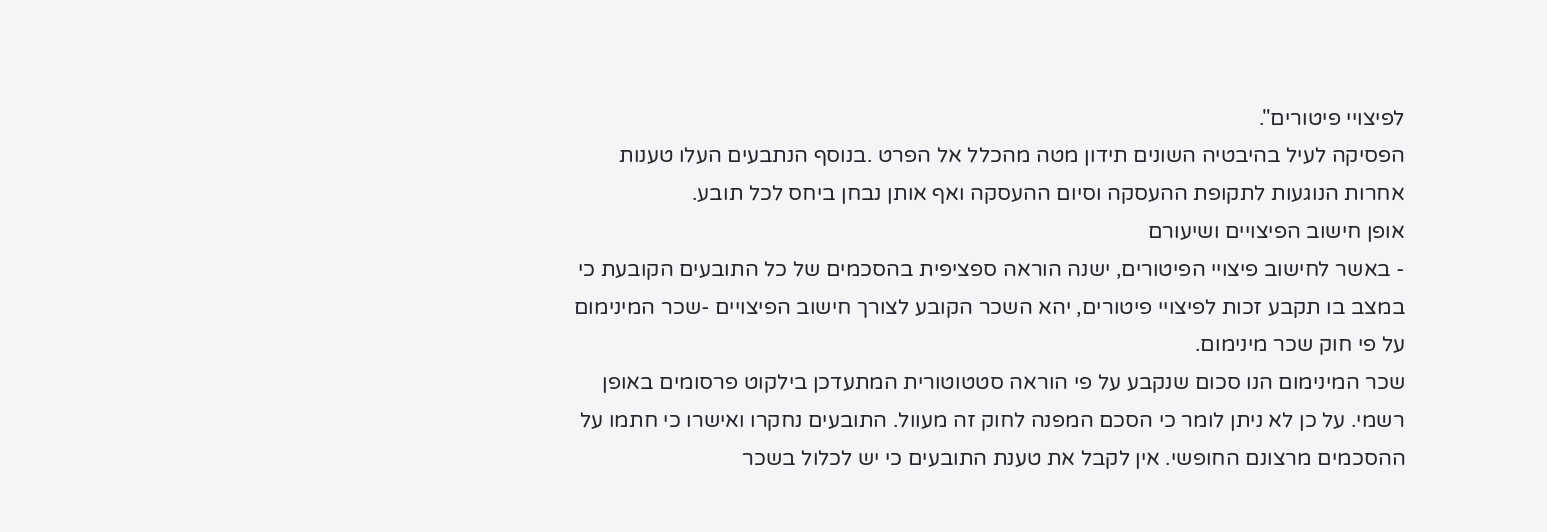לפיצויי פיטורים".
הפסיקה לעיל בהיבטיה השונים תידון מטה מהכלל אל הפרט .בנוסף הנתבעים העלו טענות אחרות הנוגעות לתקופת ההעסקה וסיום ההעסקה ואף אותן נבחן ביחס לכל תובע.
אופן חישוב הפיצויים ושיעורם
- באשר לחישוב פיצויי הפיטורים, ישנה הוראה ספציפית בהסכמים של כל התובעים הקובעת כי במצב בו תקבע זכות לפיצויי פיטורים, יהא השכר הקובע לצורך חישוב הפיצויים -שכר המינימום על פי חוק שכר מינימום.
שכר המינימום הנו סכום שנקבע על פי הוראה סטטוטורית המתעדכן בילקוט פרסומים באופן רשמי. על כן לא ניתן לומר כי הסכם המפנה לחוק זה מעוול. התובעים נחקרו ואישרו כי חתמו על ההסכמים מרצונם החופשי. אין לקבל את טענת התובעים כי יש לכלול בשכר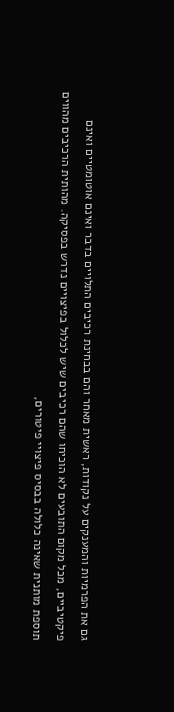גם את הפרמיות והמענקים על נקודות, ראשית מאחר והם בבחינת רכיבים התלויים בדבר ואינם אוטומטיים ואינם פיקטיביים, מכל מקום התובעים לא הוכיחו שהם רכיבים שיש לכלול בפיצויים נדרש בפסיקה. מהותית הרכיבים מהווים תוספת מותנית שאינה כלולה בבסיס פיצויי פיטורים,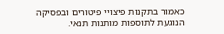כאמור בתקנות פיצויי פיטורים ובפסיקה הנוגעת לתוספות מותנות תנאי.